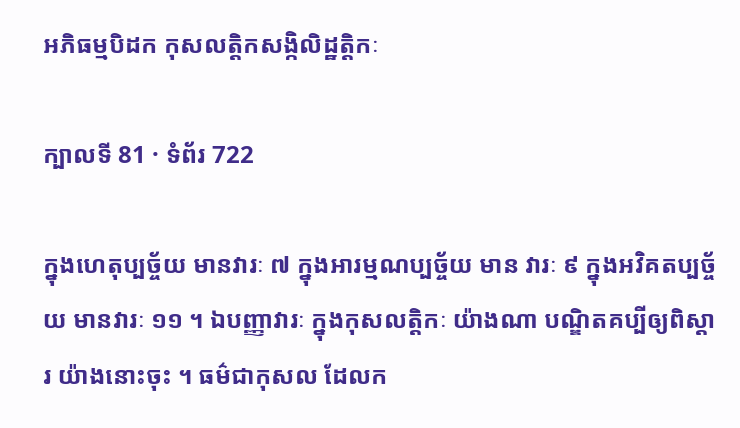អភិធម្មបិដក កុសលត្តិកសង្កិលិដ្ឋត្តិកៈ

ក្បាលទី 81 · ទំព័រ 722

ក្នុងហេតុប្បច្ច័យ មានវារៈ ៧ ក្នុងអារម្មណប្បច្ច័យ មាន វារៈ ៩ ក្នុងអវិគតប្បច្ច័យ មានវារៈ ១១ ។ ឯបញ្ញាវារៈ ក្នុងកុសលត្តិកៈ យ៉ាងណា បណ្ឌិតគប្បីឲ្យពិស្តារ យ៉ាងនោះចុះ ។ ធម៌ជាកុសល ដែលក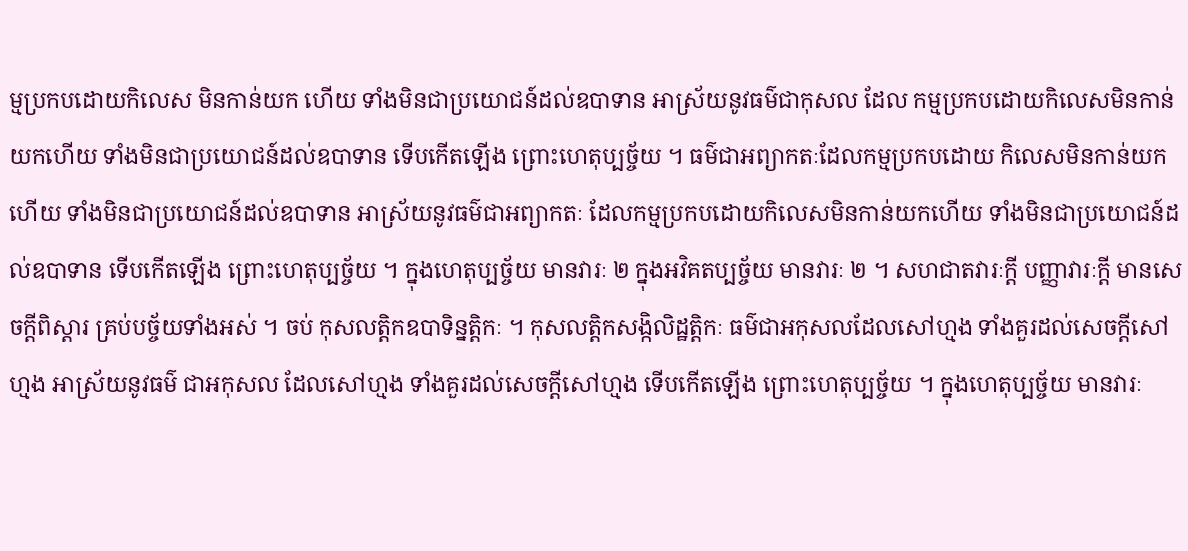ម្មប្រកបដោយកិលេស មិនកាន់យក ហើយ ទាំងមិនជាប្រយោជន៍ដល់ឧបាទាន អាស្រ័យនូវធម៌ជាកុសល ដែល កម្មប្រកបដោយកិលេសមិនកាន់យកហើយ ទាំងមិនជាប្រយោជន៍ដល់ឧបាទាន ទើបកើតឡើង ព្រោះហេតុប្បច្ច័យ ។ ធម៌ជាអព្យាកតៈដែលកម្មប្រកបដោយ កិលេសមិនកាន់យកហើយ ទាំងមិនជាប្រយោជន៍ដល់ឧបាទាន អាស្រ័យនូវធម៌ជាអព្យាកតៈ ដែលកម្មប្រកបដោយកិលេសមិនកាន់យកហើយ ទាំងមិនជាប្រយោជន៍ដល់ឧបាទាន ទើបកើតឡើង ព្រោះហេតុប្បច្ច័យ ។ ក្នុងហេតុប្បច្ច័យ មានវារៈ ២ ក្នុងអវិគតប្បច្ច័យ មានវារៈ ២ ។ សហជាតវារៈក្តី បញ្ញាវារៈក្តី មានសេចក្តីពិស្តារ គ្រប់បច្ច័យទាំងអស់ ។ ចប់ កុសលត្តិកឧបាទិន្នត្តិកៈ ។ កុសលត្តិកសង្កិលិដ្ឋត្តិកៈ ធម៌ជាអកុសលដែលសៅហ្មង ទាំងគួរដល់សេចក្តីសៅហ្មង អាស្រ័យនូវធម៌ ជាអកុសល ដែលសៅហ្មង ទាំងគួរដល់សេចក្តីសៅហ្មង ទើបកើតឡើង ព្រោះហេតុប្បច្ច័យ ។ ក្នុងហេតុប្បច្ច័យ មានវារៈ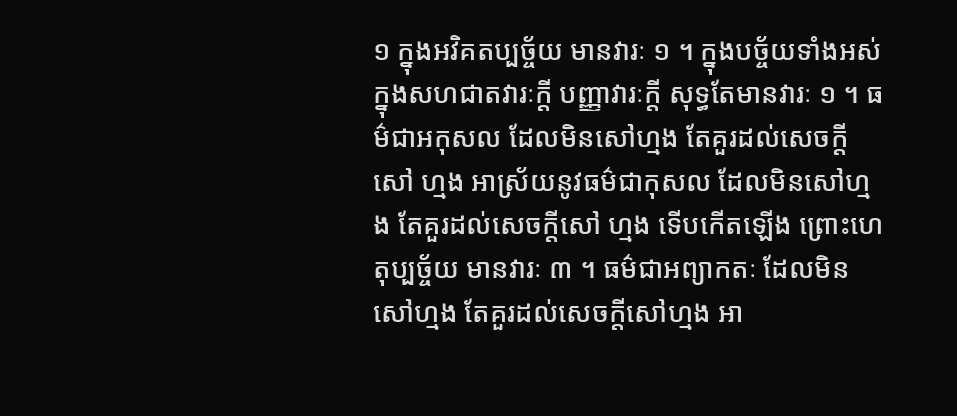១ ក្នុងអវិគតប្បច្ច័យ មានវារៈ ១ ។ ក្នុងបច្ច័យទាំងអស់ ក្នុងសហជាតវារៈក្តី បញ្ញាវារៈក្តី សុទ្ធតែមានវារៈ ១ ។ ធម៌ជាអកុសល ដែលមិនសៅហ្មង តែគួរដល់សេចក្តីសៅ ហ្មង អាស្រ័យនូវធម៌ជាកុសល ដែលមិនសៅហ្មង តែគួរដល់សេចក្តីសៅ ហ្មង ទើបកើតឡើង ព្រោះហេតុប្បច្ច័យ មានវារៈ ៣ ។ ធម៌ជាអព្យាកតៈ ដែលមិនសៅហ្មង តែគួរដល់សេចក្តីសៅហ្មង អា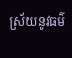ស្រ័យនូវធម៌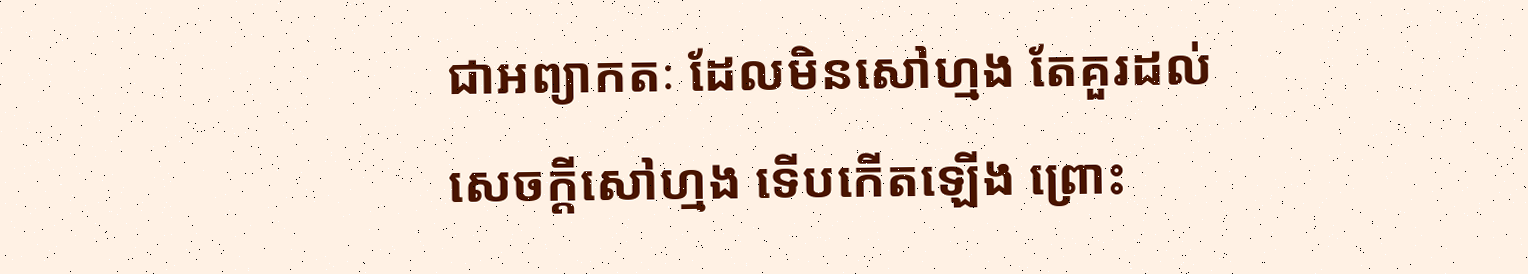ជាអព្យាកតៈ ដែលមិនសៅហ្មង តែគួរដល់សេចក្តីសៅហ្មង ទើបកើតឡើង ព្រោះ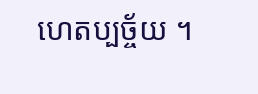ហេតប្បច្ច័យ ។